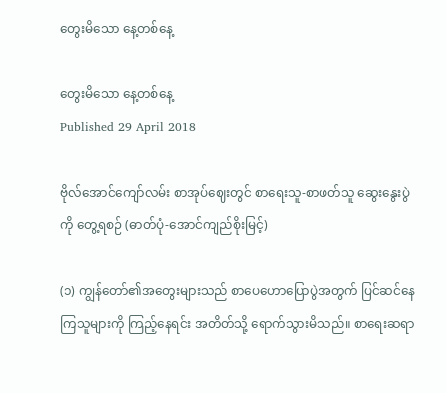တွေးမိသော နေ့တစ်နေ့

တွေးမိသော နေ့တစ်နေ့
Published 29 April 2018

ဗိုလ်အောင်ကျော်လမ်း စာအုပ်ဈေးတွင် စာရေးသူ-စာဖတ်သူ ဆွေးနွေးပွဲကို တွေ့ရစဉ် (ဓာတ်ပုံ-အောင်ကျည်စိုးမြင့်)

(၁) ကျွန်တော်၏အတွေးများသည် စာပေဟောပြောပွဲအတွက် ပြင်ဆင်နေကြသူများကို ကြည့်နေရင်း အတိတ်သို့ ရောက်သွားမိသည်။ စာရေးဆရာ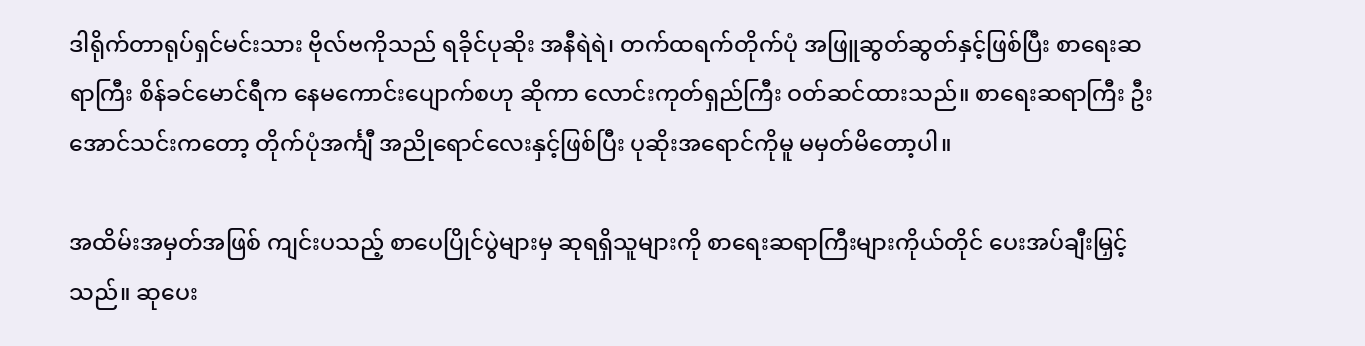ဒါရိုက်တာရုပ်ရှင်မင်းသား ဗိုလ်ဗကိုသည် ရခိုင်ပုဆိုး အနီရဲရဲ၊ တက်ထရက်တိုက်ပုံ အဖြူဆွတ်ဆွတ်နှင့်ဖြစ်ပြီး စာရေးဆရာကြီး စိန်ခင်မောင်ရီက နေမကောင်းပျောက်စဟု ဆိုကာ လောင်းကုတ်ရှည်ကြီး ဝတ်ဆင်ထားသည်။ စာရေးဆရာကြီး ဦးအောင်သင်းကတော့ တိုက်ပုံအင်္ကျီ အညိုရောင်လေးနှင့်ဖြစ်ပြီး ပုဆိုးအရောင်ကိုမူ မမှတ်မိတော့ပါ။

အထိမ်းအမှတ်အဖြစ် ကျင်းပသည့် စာပေပြိုင်ပွဲများမှ ဆုရရှိသူများကို စာရေးဆရာကြီးများကိုယ်တိုင် ပေးအပ်ချီးမြှင့်သည်။ ဆုပေး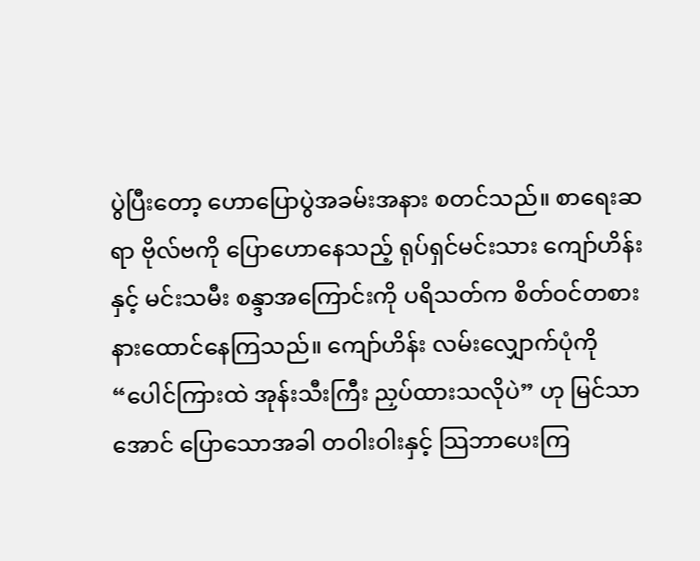ပွဲပြီးတော့ ဟောပြောပွဲအခမ်းအနား စတင်သည်။ စာရေးဆရာ ဗိုလ်ဗကို ပြောဟောနေသည့် ရုပ်ရှင်မင်းသား ကျော်ဟိန်းနှင့် မင်းသမီး စန္ဒာအကြောင်းကို ပရိသတ်က စိတ်ဝင်တစား နားထောင်နေကြသည်။ ကျော်ဟိန်း လမ်းလျှောက်ပုံကို “ပေါင်ကြားထဲ အုန်းသီးကြီး ညှပ်ထားသလိုပဲ” ဟု မြင်သာအောင် ပြောသောအခါ တဝါးဝါးနှင့် သြဘာပေးကြ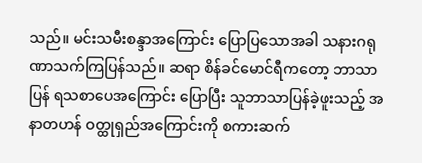သည်။ မင်းသမီးစန္ဒာအကြောင်း ပြောပြသောအခါ သနားဂရုဏာသက်ကြပြန်သည်။ ဆရာ စိန်ခင်မောင်ရီကတော့ ဘာသာပြန် ရသစာပေအကြောင်း ပြောပြီး သူဘာသာပြန်ခဲ့ဖူးသည့် အနာတဟန် ဝတ္ထုရှည်အကြောင်းကို စကားဆက်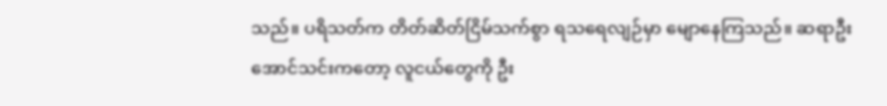သည်။ ပရိသတ်က တိတ်ဆိတ်ငြိမ်သက်စွာ ရသရေလျဉ်မှာ မျောနေကြသည်။ ဆရာဦးအောင်သင်းကတော့ လူငယ်တွေကို ဦး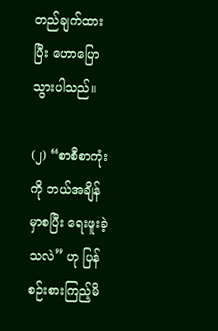တည်ချက်ထားပြီး ဟောပြောသွားပါသည်။

(၂) “စာစီစာကုံးကို ဘယ်အချိန်မှာစပြီး ရေးဖူးခဲ့သလဲ” ဟု ပြန်စဉ်းစားကြည့်မိ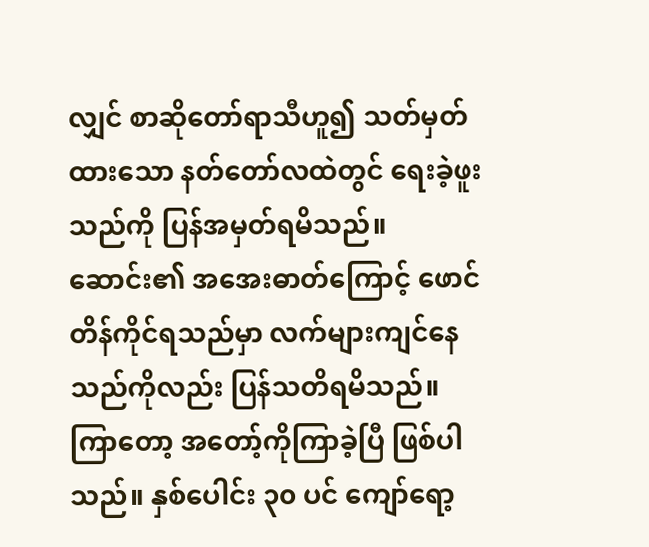လျှင် စာဆိုတော်ရာသီဟူ၍ သတ်မှတ်ထားသော နတ်တော်လထဲတွင် ရေးခဲ့ဖူးသည်ကို ပြန်အမှတ်ရမိသည်။ ဆောင်း၏ အအေးဓာတ်ကြောင့် ဖောင်တိန်ကိုင်ရသည်မှာ လက်များကျင်နေသည်ကိုလည်း ပြန်သတိရမိသည်။ ကြာတော့ အတော့်ကိုကြာခဲ့ပြီ ဖြစ်ပါသည်။ နှစ်ပေါင်း ၃၀ ပင် ကျော်ရော့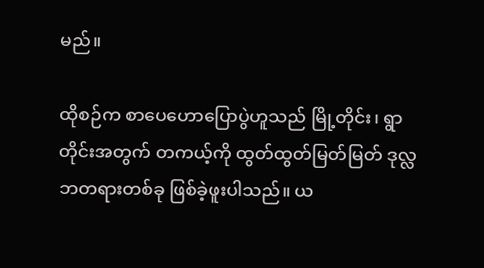မည်။

ထိုစဉ်က စာပေဟောပြောပွဲဟူသည် မြို့တိုင်း၊ ရွာတိုင်းအတွက် တကယ့်ကို ထွတ်ထွတ်မြတ်မြတ် ဒုလ္လဘတရားတစ်ခု ဖြစ်ခဲ့ဖူးပါသည်။ ယ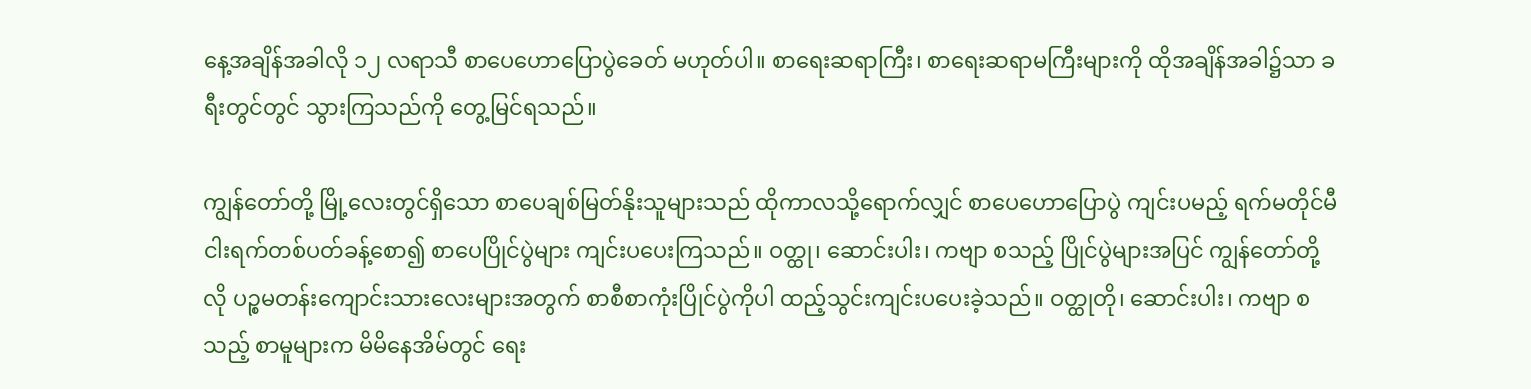နေ့အချိန်အခါလို ၁၂ လရာသီ စာပေဟောပြောပွဲခေတ် မဟုတ်ပါ။ စာရေးဆရာကြီး၊ စာရေးဆရာမကြီးများကို ထိုအချိန်အခါ၌သာ ခရီးတွင်တွင် သွားကြသည်ကို တွေ့မြင်ရသည်။

ကျွန်တော်တို့ မြို့လေးတွင်ရှိသော စာပေချစ်မြတ်နိုးသူများသည် ထိုကာလသို့ရောက်လျှင် စာပေဟောပြောပွဲ ကျင်းပမည့် ရက်မတိုင်မီ ငါးရက်တစ်ပတ်ခန့်စော၍ စာပေပြိုင်ပွဲများ ကျင်းပပေးကြသည်။ ဝတ္ထု၊ ဆောင်းပါး၊ ကဗျာ စသည့် ပြိုင်ပွဲများအပြင် ကျွန်တော်တို့လို ပဉ္စမတန်းကျောင်းသားလေးများအတွက် စာစီစာကုံးပြိုင်ပွဲကိုပါ ထည့်သွင်းကျင်းပပေးခဲ့သည်။ ဝတ္ထုတို၊ ဆောင်းပါး၊ ကဗျာ စသည့် စာမူများက မိမိနေအိမ်တွင် ရေး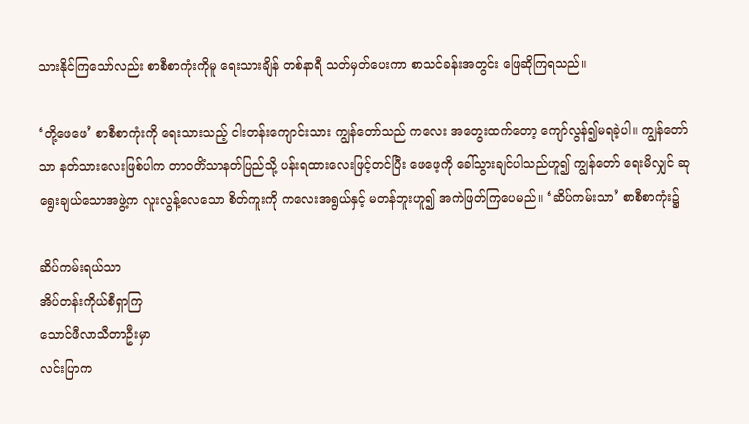သားနိုင်ကြသော်လည်း စာစီစာကုံးကိုမူ ရေးသားချိန် တစ်နာရီ သတ်မှတ်ပေးကာ စာသင်ခန်းအတွင်း ဖြေဆိုကြရသည်။

‘တို့ဖေဖေ’ စာစီစာကုံးကို ရေးသားသည့် ငါးတန်းကျောင်းသား ကျွန်တော်သည် ကလေး အတွေးထက်တော့ ကျော်လွန်၍မရခဲ့ပါ။ ကျွန်တော်သာ နတ်သားလေးဖြစ်ပါက တာဝတိံသာနတ်ပြည်သို့ ပန်းရထားလေးဖြင့်တင်ပြီး ဖေဖေ့ကို ခေါ်သွားချင်ပါသည်ဟူ၍ ကျွန်တော် ရေးမိလျှင် ဆုရွေးချယ်သောအဖွဲ့က လူးလွန့်လေသော စိတ်ကူးကို ကလေးအရွယ်နှင့် မတန်ဘူးဟူ၍ အကဲဖြတ်ကြပေမည်။ ‘ဆိပ်ကမ်းသာ’ စာစီစာကုံး၌

ဆိပ်ကမ်းရယ်သာ
အိပ်တန်းကိုယ်စီရှာကြ
သောင်ဖီလာသီတာဦးမှာ
လင်းပြာက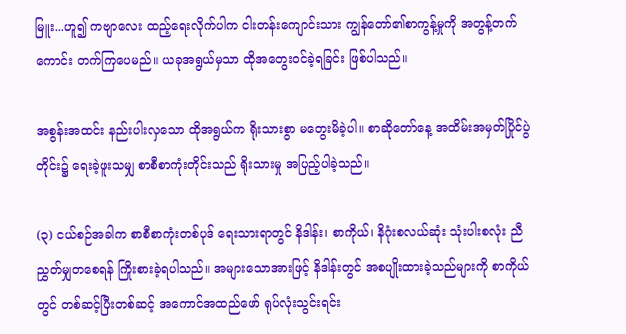မြူး...ဟူ၍ ကဗျာလေး ထည့်ရေးလိုက်ပါက ငါးတန်းကျောင်းသား ကျွန်တော်၏စာကွန့်မှုကို အတွန့်တက်ကောင်း တက်ကြပေမည်။ ယခုအရွယ်မှသာ ထိုအတွေးဝင်ခဲ့ရခြင်း ဖြစ်ပါသည်။

အစွန်းအထင်း နည်းပါးလှသော ထိုအရွယ်က ရိုးသားစွာ မတွေးမိခဲ့ပါ။ စာဆိုတော်နေ့ အထိမ်းအမှတ်ပြိုင်ပွဲတိုင်း၌ ရေးခဲ့ဖူးသမျှ စာစီစာကုံးတိုင်းသည် ရိုးသားမှု အပြည့်ပါခဲ့သည်။

(၃) ငယ်စဉ်အခါက စာစီစာကုံးတစ်ပုဒ် ရေးသားရာတွင် နိဒါန်း၊ စာကိုယ်၊ နိဂုံးစလယ်ဆုံး သုံးပါးစလုံး ညီညွှတ်မျှတစေရန် ကြိုးစားခဲ့ရပါသည်။ အများသောအားဖြင့် နိဒါန်းတွင် အစပျိုးထားခဲ့သည်များကို စာကိုယ်တွင် တစ်ဆင့်ပြီးတစ်ဆင့် အကောင်အထည်ဖော် ရုပ်လုံးသွင်းရင်း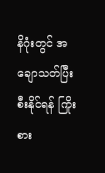နိဂုံးတွင် အချောသတ်ပြီးစီးနိုင်ရန် ကြိုးစား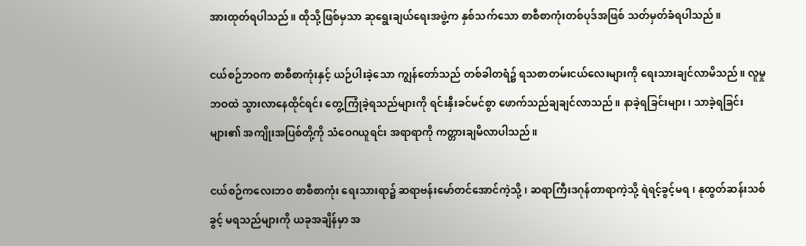အားထုတ်ရပါသည်။ ထိုသို့ဖြစ်မှသာ ဆုရွေးချယ်ရေးအဖွဲ့က နှစ်သက်သော စာစီစာကုံးတစ်ပုဒ်အဖြစ် သတ်မှတ်ခံရပါသည်။

ငယ်စဉ်ဘဝက စာစီစာကုံးနှင့် ယဉ်ပါးခဲ့သော ကျွန်တော်သည် တစ်ခါတရံ၌ ရသစာတမ်းငယ်လေးများကို ရေးသားချင်လာမိသည်။ လူမှုဘဝထဲ သွားလာနေထိုင်ရင်း တွေ့ကြုံခဲ့ရသည်များကို ရင်းနှီးခင်မင်စွာ ဖောက်သည်ချချင်လာသည်။ နာခဲ့ရခြင်းများ၊ သာခဲ့ရခြင်းများ၏ အကျိုးအပြစ်တို့ကို သံဝေဂယူရင်း အရာရာကို ကတ္တားချမိလာပါသည်။

ငယ်စဉ်ကလေးဘ၀ စာစီစာကုံး ရေးသားရာ၌ ဆရာဗန်းမော်တင်အောင်ကဲ့သို့၊ ဆရာကြီးဒဂုန်တာရာကဲ့သို့ ရဲရင့်ခွင့်မရ၊ နုထွတ်ဆန်းသစ်ခွင့် မရသည်များကို ယခုအချိန်မှာ အ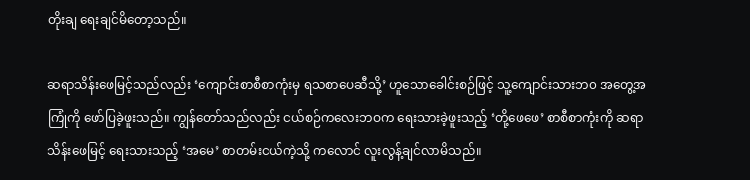တိုးချ ရေးချင်မိတော့သည်။

ဆရာသိန်းဖေမြင့်သည်လည်း ‘ကျောင်းစာစီစာကုံးမှ ရသစာပေဆီသို့’ ဟူသောခေါင်းစဉ်ဖြင့် သူ့ကျောင်းသားဘ၀ အတွေ့အကြုံကို ဖော်ပြခဲ့ဖူးသည်။ ကျွန်တော်သည်လည်း ငယ်စဉ်ကလေးဘဝက ရေးသားခဲ့ဖူးသည့် ‘တို့ဖေဖေ’ စာစီစာကုံးကို ဆရာသိန်းဖေမြင့် ရေးသားသည့် ‘အမေ’ စာတမ်းငယ်ကဲ့သို့ ကလောင် လူးလွန့်ချင်လာမိသည်။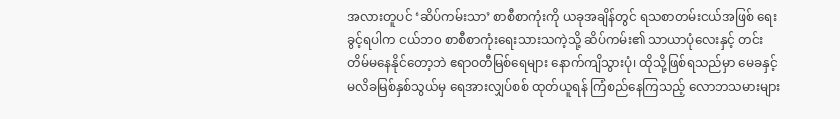အလားတူပင် ‘ဆိပ်ကမ်းသာ’ စာစီစာကုံးကို ယခုအချိန်တွင် ရသစာတမ်းငယ်အဖြစ် ရေးခွင့်ရပါက ငယ်ဘ၀ စာစီစာကုံးရေးသားသကဲ့သို့ ဆိပ်ကမ်း၏ သာယာပုံလေးနှင့် တင်းတိမ်မနေနိုင်တော့ဘဲ ဧရာဝတီမြစ်ရေများ နောက်ကျိသွားပုံ၊ ထိုသို့ဖြစ်ရသည်မှာ မေခနှင့် မလိခမြစ်နှစ်သွယ်မှ ရေအားလျှပ်စစ် ထုတ်ယူရန် ကြံစည်နေကြသည့် လောဘသမားများ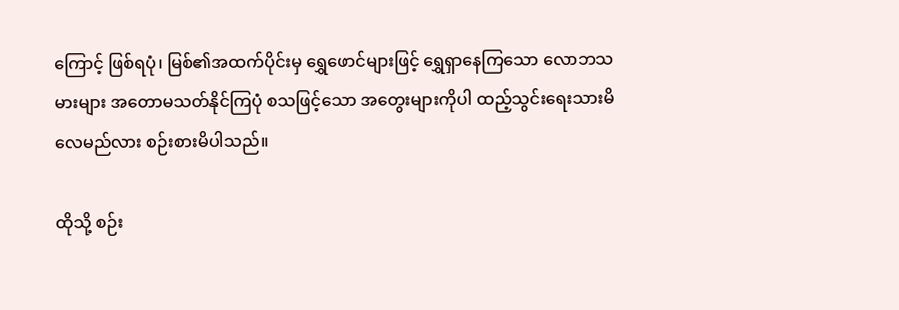ကြောင့် ဖြစ်ရပုံ၊ မြစ်၏အထက်ပိုင်းမှ ရွှေဖောင်များဖြင့် ရွှေရှာနေကြသော လောဘသမားများ အတောမသတ်နိုင်ကြပုံ စသဖြင့်သော အတွေးများကိုပါ ထည့်သွင်းရေးသားမိလေမည်လား စဉ်းစားမိပါသည်။

ထိုသို့ စဉ်း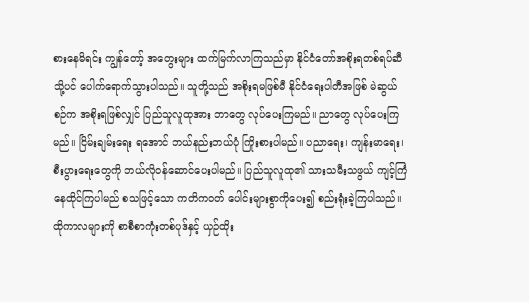စားနေမိရင်း ကျွန်တော့် အတွေးများ ထက်မြက်လာကြသည်မှာ နိုင်ငံတော်အစိုးရတစ်ရပ်ဆီသို့ပင် ပေါက်ရောက်သွားပါသည်။ သူတို့သည် အစိုးရမဖြစ်မီ နိုင်ငံရေးပါတီအဖြစ် မဲဆွယ်စဉ်က အစိုးရဖြစ်လျှင် ပြည်သူလူထုအား ဘာတွေ လုပ်ပေးကြမည်။ ညာတွေ လုပ်ပေးကြမည်။ ငြိမ်းချမ်းရေး ရအောင် ဘယ်နည်းဘယ်ပုံ ကြိုးစားပါမည်။ ပညာရေး၊ ကျန်းမာရေး၊ စီးပွားရေးတွေကို ဘယ်လိုဝန်ဆောင်ပေးပါမည်။ ပြည်သူလူထု၏ သားသမီးသဖွယ် ကျင့်ကြံနေထိုင်ကြပါမည် စသဖြင့်သော ကတိကဝတ် ပေါင်းများစွာကိုပေး၍ စည်းရုံးခဲ့ကြပါသည်။ ထိုကာလများကို စာစီစာကုံးတစ်ပုဒ်နှင့် ယှဉ်ထိုး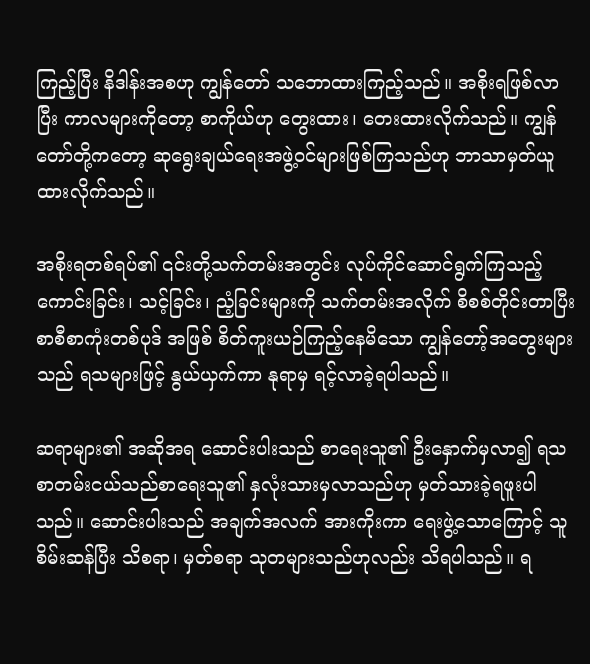ကြည့်ပြီး နိဒါန်းအစဟု ကျွန်တော် သဘောထားကြည့်သည်။ အစိုးရဖြစ်လာပြီး ကာလများကိုတော့ စာကိုယ်ဟု တွေးထား၊ တေးထားလိုက်သည်။ ကျွန်တော်တို့ကတော့ ဆုရွေးချယ်ရေးအဖွဲ့ဝင်များဖြစ်ကြသည်ဟု ဘာသာမှတ်ယူထားလိုက်သည်။

အစိုးရတစ်ရပ်၏ ၎င်းတို့သက်တမ်းအတွင်း လုပ်ကိုင်ဆောင်ရွက်ကြသည့် ကောင်းခြင်း၊ သင့်ခြင်း၊ ညံ့ခြင်းများကို သက်တမ်းအလိုက် စိစစ်တိုင်းတာပြီး စာစီစာကုံးတစ်ပုဒ် အဖြစ် စိတ်ကူးယဉ်ကြည့်နေမိသော ကျွန်တော့်အတွေးများသည် ရသများဖြင့် နွယ်ယှက်ကာ နုရာမှ ရင့်လာခဲ့ရပါသည်။

ဆရာများ၏ အဆိုအရ ဆောင်းပါးသည် စာရေးသူ၏ ဦးနှောက်မှလာ၍ ရသစာတမ်းငယ်သည်စာရေးသူ၏ နှလုံးသားမှလာသည်ဟု မှတ်သားခဲ့ရဖူးပါသည်။ ဆောင်းပါးသည် အချက်အလက် အားကိုးကာ ရေးဖွဲ့သောကြောင့် သူစိမ်းဆန်ပြီး သိစရာ၊ မှတ်စရာ သုတများသည်ဟုလည်း သိရပါသည်။ ရ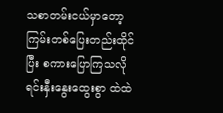သစာတမ်းငယ်မှာတော့ ကြမ်းတစ်ပြေးတည်းထိုင်ပြီး စကားပြောကြသလို ရင်းနှီးနွေးထွေးစွာ ထဲထဲ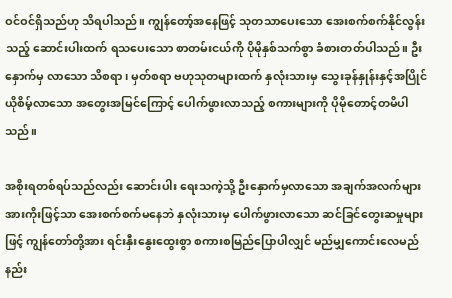ဝင်ဝင်ရှိသည်ဟု သိရပါသည်။ ကျွန်တော့်အနေဖြင့် သုတသာပေးသော အေးစက်စက်နိုင်လွန်းသည့် ဆောင်းပါးထက် ရသပေးသော စာတမ်းငယ်ကို ပိုမိုနှစ်သက်စွာ ခံစားတတ်ပါသည်။ ဦးနှောက်မှ လာသော သိစရာ၊ မှတ်စရာ ဗဟုသုတများထက် နှလုံးသားမှ သွေးခုန်နှုန်းနှင့်အပြိုင် ယိုစိမ့်လာသော အတွေးအမြင်ကြောင့် ပေါက်ဖွားလာသည့် စကားများကို ပိုမိုတောင့်တမိပါသည်။

အစိုးရတစ်ရပ်သည်လည်း ဆောင်းပါး ရေးသကဲ့သို့ ဦးနှောက်မှလာသော အချက်အလက်များ အားကိုးဖြင့်သာ အေးစက်စက်မနေဘဲ နှလုံးသားမှ ပေါက်ဖွားလာသော ဆင်ခြင်တွေးဆမှုများဖြင့် ကျွန်တော်တို့အား ရင်းနှီးနွေးထွေးစွာ စကားစမြည်ပြောပါလျှင် မည်မျှကောင်းလေမည်နည်း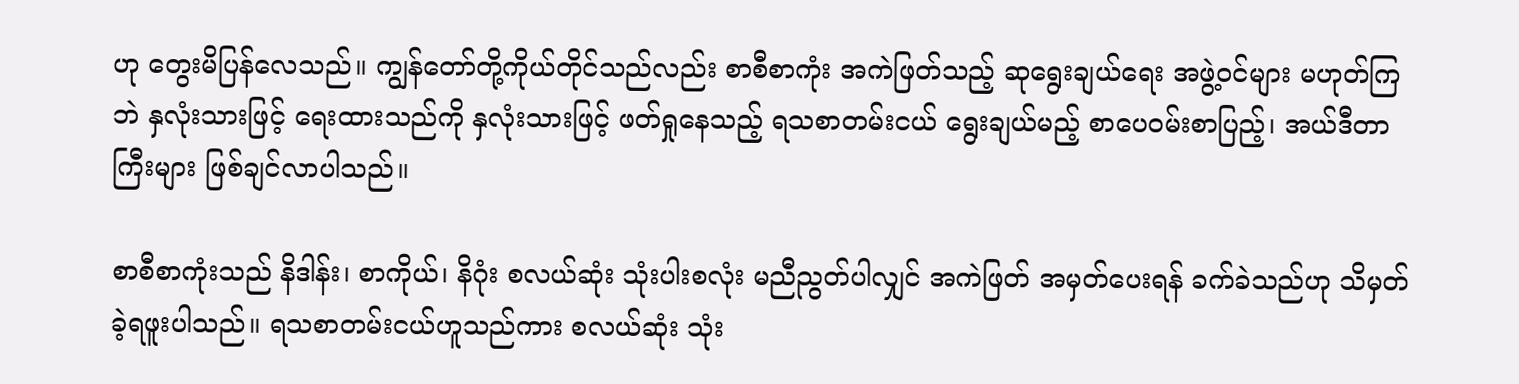ဟု တွေးမိပြန်လေသည်။ ကျွန်တော်တို့ကိုယ်တိုင်သည်လည်း စာစီစာကုံး အကဲဖြတ်သည့် ဆုရွေးချယ်ရေး အဖွဲ့ဝင်များ မဟုတ်ကြဘဲ နှလုံးသားဖြင့် ရေးထားသည်ကို နှလုံးသားဖြင့် ဖတ်ရှုနေသည့် ရသစာတမ်းငယ် ရွေးချယ်မည့် စာပေဝမ်းစာပြည့်၊ အယ်ဒီတာကြီးများ ဖြစ်ချင်လာပါသည်။

စာစီစာကုံးသည် နိဒါန်း၊ စာကိုယ်၊ နိဂုံး စလယ်ဆုံး သုံးပါးစလုံး မညီညွတ်ပါလျှင် အကဲဖြတ် အမှတ်ပေးရန် ခက်ခဲသည်ဟု သိမှတ်ခဲ့ရဖူးပါသည်။ ရသစာတမ်းငယ်ဟူသည်ကား စလယ်ဆုံး သုံး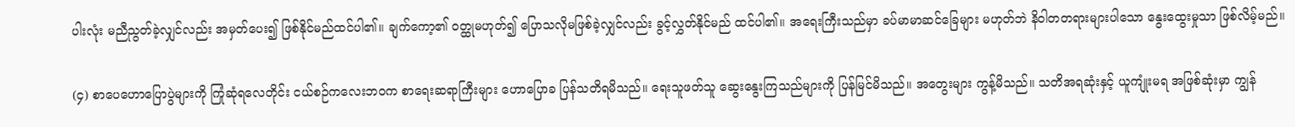ပါးလုံး မညီညွတ်ခဲ့လျှင်လည်း အမှတ်ပေး၍ ဖြစ်နိုင်မည်ထင်ပါ၏။ ချက်ကော့၏ ဝတ္ထုမဟုတ်၍ ပြောသလိုမဖြစ်ခဲ့လျှင်လည်း ခွင့်လွှတ်နိုင်မည် ထင်ပါ၏။ အရေးကြီးသည်မှာ ခပ်မာမာဆင်ခြေများ မဟုတ်ဘဲ နိဝါတတရားများပါသော နွေးထွေးမှုသာ ဖြစ်လိမ့်မည်။

(၄) စာပေဟောပြောပွဲများကို ကြုံဆုံရလေတိုင်း ငယ်စဉ်ကလေးဘဝက စာရေးဆရာကြီးများ ဟောပြောခ ပြန်သတိရမိသည်။ ရေးသူဖတ်သူ ဆွေးနွေးကြသည်များကို ပြန်မြင်မိသည်။ အတွေးများ ကွန့်မိသည်။ သတိအရဆုံးနှင့် ယူကျုံးမရ အဖြစ်ဆုံးမှာ ကျွန်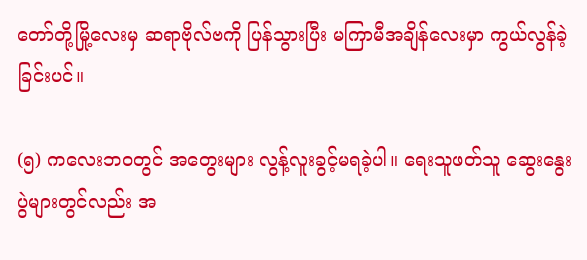တော်တို့မြို့လေးမှ ဆရာဗိုလ်ဗကို ပြန်သွားပြီး မကြာမီအချိန်လေးမှာ ကွယ်လွန်ခဲ့ခြင်းပင်။

(၅) ကလေးဘဝတွင် အတွေးများ လွန့်လူးခွင့်မရခဲ့ပါ။ ရေးသူဖတ်သူ ဆွေးနွေးပွဲများတွင်လည်း အ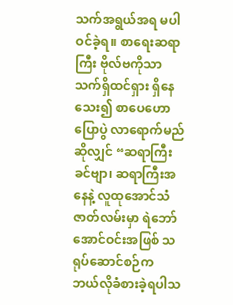သက်အရွယ်အရ မပါဝင်ခဲ့ရ။ စာရေးဆရာကြီး ဗိုလ်ဗကိုသာ သက်ရှိထင်ရှား ရှိနေသေး၍ စာပေဟောပြောပွဲ လာရောက်မည်ဆိုလျှင် “ဆရာကြီးခင်ဗျာ၊ ဆရာကြီးအနေနဲ့ လူထုအောင်သံဇာတ်လမ်းမှာ ရဲဘော် အောင်ဝင်းအဖြစ် သရုပ်ဆောင်စဉ်က ဘယ်လိုခံစားခဲ့ရပါသ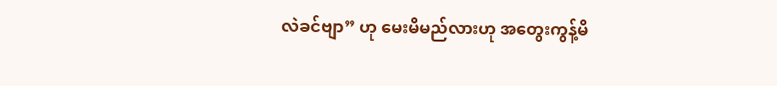လဲခင်ဗျာ” ဟု မေးမိမည်လားဟု အတွေးကွန့်မိ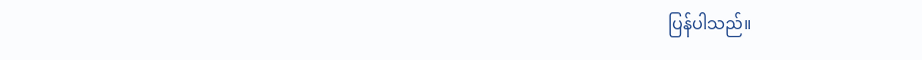ပြန်ပါသည်။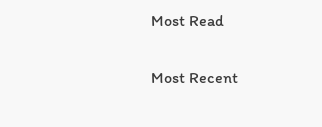Most Read

Most Recent